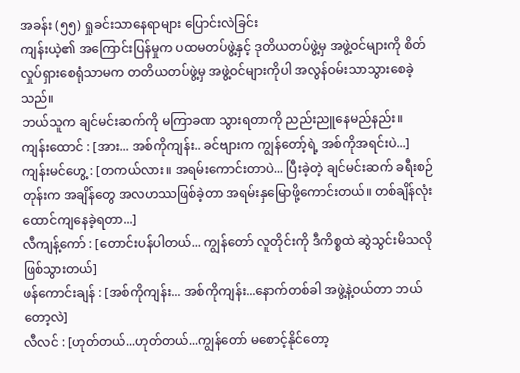အခန်း (၅၅) ရှုခင်းသာနေရာများ ပြောင်းလဲခြင်း
ကျန်းယဲ့၏ အကြောင်းပြန်မှုက ပထမတပ်ဖွဲ့နှင့် ဒုတိယတပ်ဖွဲ့မှ အဖွဲ့ဝင်များကို စိတ်လှုပ်ရှားစေရုံသာမက တတိယတပ်ဖွဲ့မှ အဖွဲ့ဝင်များကိုပါ အလွန်ဝမ်းသာသွားစေခဲ့သည်။
ဘယ်သူက ချင်မင်းဆက်ကို မကြာခဏ သွားရတာကို ညည်းညူနေမည်နည်း။
ကျန်းထောင် : [အား... အစ်ကိုကျန်း.. ခင်ဗျားက ကျွန်တော့်ရဲ့ အစ်ကိုအရင်းပဲ...]
ကျန်းမင်ဟွေ့ : [တကယ်လား။ အရမ်းကောင်းတာပဲ... ပြီးခဲ့တဲ့ ချင်မင်းဆက် ခရီးစဉ်တုန်းက အချိန်တွေ အလဟဿဖြစ်ခဲ့တာ အရမ်းနှမြောဖို့ကောင်းတယ်။ တစ်ချိန်လုံး ထောင်ကျနေခဲ့ရတာ...]
လီကျန့်ကော် : [တောင်းပန်ပါတယ်... ကျွန်တော် လူတိုင်းကို ဒီကိစ္စထဲ ဆွဲသွင်းမိသလို ဖြစ်သွားတယ်]
ဖန်ကောင်းချန် : [အစ်ကိုကျန်း... အစ်ကိုကျန်း...နောက်တစ်ခါ အဖွဲ့နဲ့ဝယ်တာ ဘယ်တော့လဲ]
လီလင် : [ဟုတ်တယ်...ဟုတ်တယ်...ကျွန်တော် မစောင့်နိုင်တော့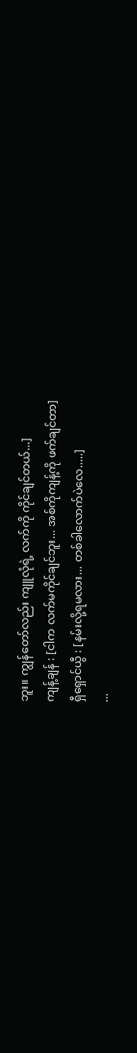ဘူး။ ကျွန်တော်လည်း ကျူလုံရဲ့ လက်ကို ကိုင်ချင်တယ်...]
ကျန့်ချန် : [ငါက လက်မကိုင်ချင်ဘူး... အစ်ကိုကျန့်ကို ဖက်ချင်တာ]
ရှီရှောင်ယွီ : [နမ်းလို့ရမလား... တစ်ခါလောက်ပဲလေ.....]
...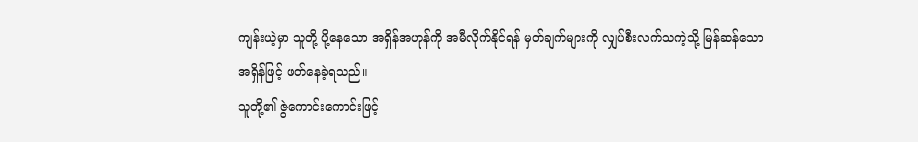ကျန်းယဲ့မှာ သူတို့ ပို့နေသော အရှိန်အဟုန်ကို အမီလိုက်နိုင်ရန် မှတ်ချက်များကို လျှပ်စီးလက်သကဲ့သို့ မြန်ဆန်သောအရှိန်ဖြင့် ဖတ်နေခဲ့ရသည်။
သူတို့၏ ဇွဲကောင်းကောင်းဖြင့်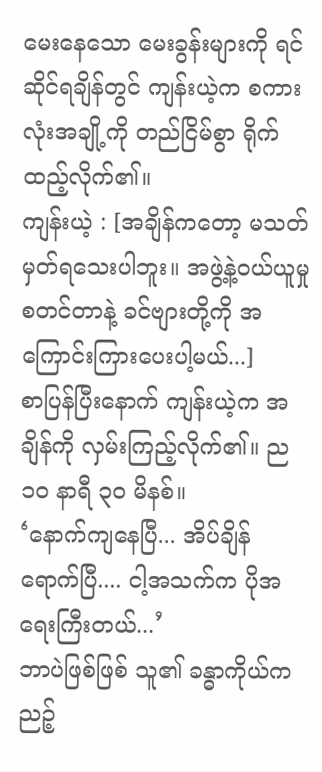မေးနေသော မေးခွန်းများကို ရင်ဆိုင်ရချိန်တွင် ကျန်းယဲ့က စကားလုံးအချို့ကို တည်ငြိမ်စွာ ရိုက်ထည့်လိုက်၏။
ကျန်းယဲ့ : [အချိန်ကတော့ မသတ်မှတ်ရသေးပါဘူး။ အဖွဲ့နဲ့ဝယ်ယူမှု စတင်တာနဲ့ ခင်ဗျားတို့ကို အကြောင်းကြားပေးပါ့မယ်...]
စာပြန်ပြီးနောက် ကျန်းယဲ့က အချိန်ကို လှမ်းကြည့်လိုက်၏။ ည ၁၀ နာရီ ၃၀ မိနစ်။
‘နောက်ကျနေပြီ... အိပ်ချိန်ရောက်ပြီ.... ငါ့အသက်က ပိုအရေးကြီးတယ်...’
ဘာပဲဖြစ်ဖြစ် သူ၏ ခန္ဓာကိုယ်က ညဉ့်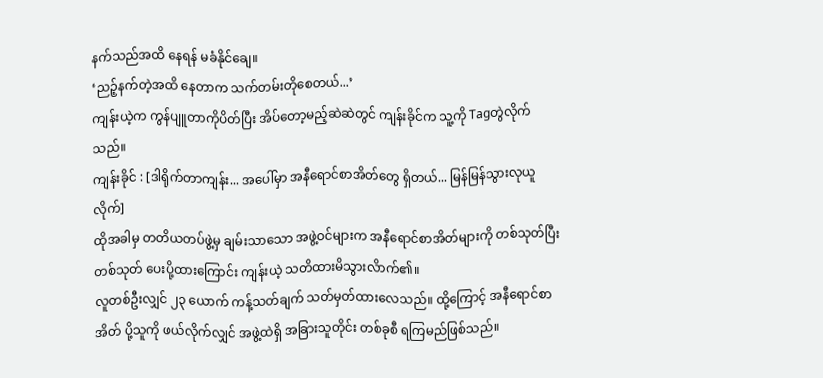နက်သည်အထိ နေရန် မခံနိုင်ချေ။
‘ညဉ့်နက်တဲ့အထိ နေတာက သက်တမ်းတိုစေတယ်...’
ကျန်းယဲ့က ကွန်ပျူတာကိုပိတ်ပြီး အိပ်တော့မည့်ဆဲဆဲတွင် ကျန်းခိုင်က သူ့ကို Tagတွဲလိုက်သည်။
ကျန်းခိုင် : [ဒါရိုက်တာကျန်း... အပေါ်မှာ အနီရောင်စာအိတ်တွေ ရှိတယ်... မြန်မြန်သွားလုယူလိုက်]
ထိုအခါမှ တတိယတပ်ဖွဲ့မှ ချမ်းသာသော အဖွဲ့ဝင်များက အနီရောင်စာအိတ်များကို တစ်သုတ်ပြီးတစ်သုတ် ပေးပို့ထားကြောင်း ကျန်းယဲ့ သတိထားမိသွားလိာက်၏။
လူတစ်ဦးလျှင် ၂၃ ယောက် ကန့်သတ်ချက် သတ်မှတ်ထားလေသည်။ ထို့ကြောင့် အနီရောင်စာအိတ် ပို့သူကို ဖယ်လိုက်လျှင် အဖွဲ့ထဲရှိ အခြားသူတိုင်း တစ်ခုစီ ရကြမည်ဖြစ်သည်။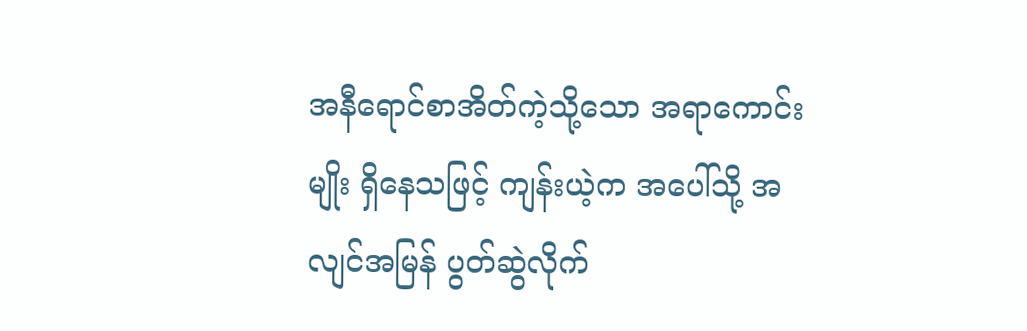အနီရောင်စာအိတ်ကဲ့သို့သော အရာကောင်းမျိုး ရှိနေသဖြင့် ကျန်းယဲ့က အပေါ်သို့ အလျင်အမြန် ပွတ်ဆွဲလိုက်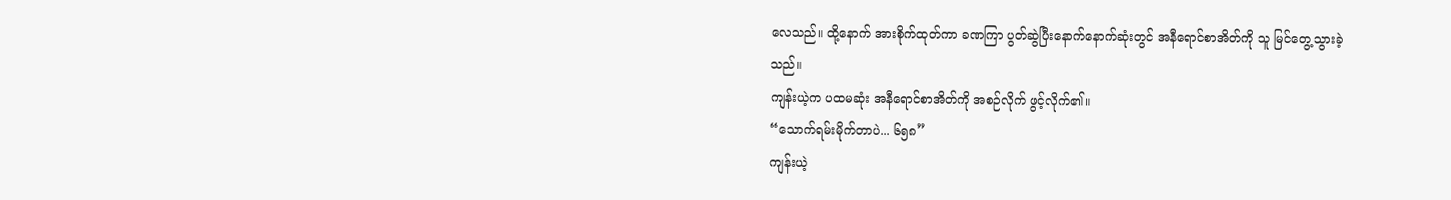လေသည်။ ထို့နောက် အားစိုက်ထုတ်ကာ ခဏကြာ ပွတ်ဆွဲပြီးနောက်နောက်ဆုံးတွင် အနီရောင်စာအိတ်ကို သူ မြင်တွေ့သွားခဲ့သည်။
ကျန်းယဲ့က ပထမဆုံး အနီရောင်စာအိတ်ကို အစဉ်လိုက် ဖွင့်လိုက်၏။
“သောက်ရမ်းမိုက်တာပဲ... ၆၅၈”
ကျန်းယဲ့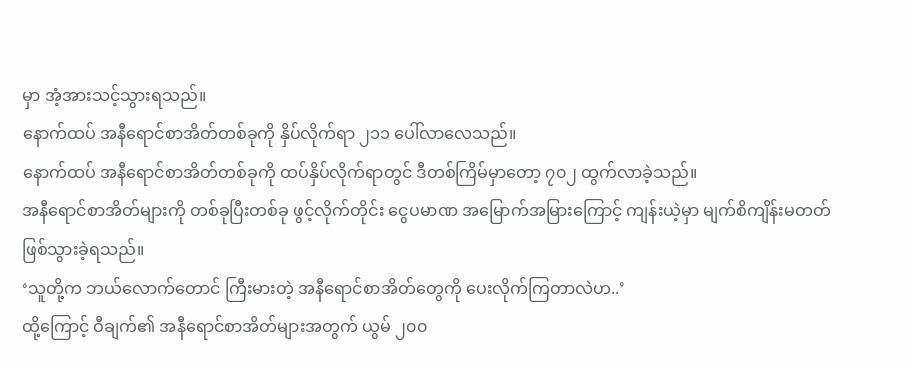မှာ အံ့အားသင့်သွားရသည်။
နောက်ထပ် အနီရောင်စာအိတ်တစ်ခုကို နှိပ်လိုက်ရာ ၂၁၁ ပေါ်လာလေသည်။
နောက်ထပ် အနီရောင်စာအိတ်တစ်ခုကို ထပ်နှိပ်လိုက်ရာတွင် ဒီတစ်ကြိမ်မှာတော့ ၇၀၂ ထွက်လာခဲ့သည်။
အနီရောင်စာအိတ်များကို တစ်ခုပြီးတစ်ခု ဖွင့်လိုက်တိုင်း ငွေပမာဏ အမြောက်အမြားကြောင့် ကျန်းယဲ့မှာ မျက်စိကျိန်းမတတ် ဖြစ်သွားခဲ့ရသည်။
‘သူတို့က ဘယ်လောက်တောင် ကြီးမားတဲ့ အနီရောင်စာအိတ်တွေကို ပေးလိုက်ကြတာလဲဟ..’
ထို့ကြောင့် ဝီချက်၏ အနီရောင်စာအိတ်များအတွက် ယွမ် ၂၀၀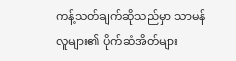ကန့်သတ်ချက်ဆိုသည်မှာ သာမန်လူများ၏ ပိုက်ဆံအိတ်များ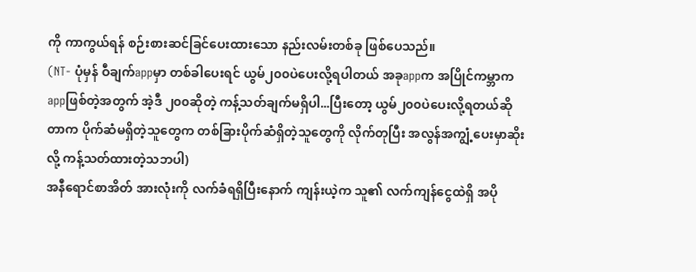ကို ကာကွယ်ရန် စဉ်းစားဆင်ခြင်ပေးထားသော နည်းလမ်းတစ်ခု ဖြစ်ပေသည်။
(NT- ပုံမှန် ဝီချက်appမှာ တစ်ခါပေးရင် ယွမ်၂၀၀ပဲပေးလို့ရပါတယ် အခုappက အပြိုင်ကမ္ဘာက appဖြစ်တဲ့အတွက် အဲ့ဒီ ၂၀၀ဆိုတဲ့ ကန့်သတ်ချက်မရှိပါ...ပြီးတော့ ယွမ်၂၀၀ပဲပေးလို့ရတယ်ဆိုတာက ပိုက်ဆံမရှိတဲ့သူတွေက တစ်ခြားပိုက်ဆံရှိတဲ့သူတွေကို လိုက်တုပြီး အလွန်အကျွံ့ပေးမှာဆိုးလို့ ကန့်သတ်ထားတဲ့သဘပါ)
အနီရောင်စာအိတ် အားလုံးကို လက်ခံရရှိပြီးနောက် ကျန်းယဲ့က သူ၏ လက်ကျန်ငွေထဲရှိ အပို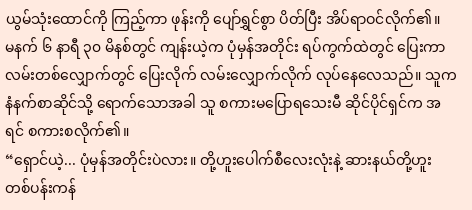ယွမ်သုံးထောင်ကို ကြည့်ကာ ဖုန်းကို ပျော်ရွှင်စွာ ပိတ်ပြီး အိပ်ရာဝင်လိုက်၏။
မနက် ၆ နာရီ ၃၀ မိနစ်တွင် ကျန်းယဲ့က ပုံမှန်အတိုင်း ရပ်ကွက်ထဲတွင် ပြေးကာ လမ်းတစ်လျှောက်တွင် ပြေးလိုက် လမ်းလျှောက်လိုက် လုပ်နေလေသည်။ သူက နံနက်စာဆိုင်သို့ ရောက်သောအခါ သူ စကားမပြောရသေးမီ ဆိုင်ပိုင်ရှင်က အရင် စကားစလိုက်၏။
“ရှောင်ယဲ့... ပုံမှန်အတိုင်းပဲလား။ တို့ဟူးပေါက်စီလေးလုံးနဲ့ ဆားနယ်တို့ဟူး တစ်ပန်းကန်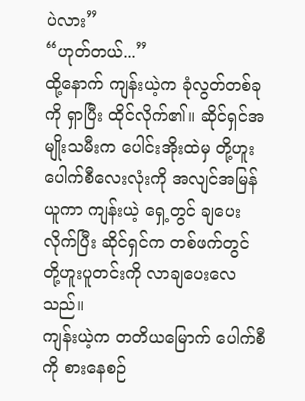ပဲလား”
“ဟုတ်တယ်...”
ထို့နောက် ကျန်းယဲ့က ခုံလွတ်တစ်ခုကို ရှာပြီး ထိုင်လိုက်၏။ ဆိုင်ရှင်အမျိုးသမီးက ပေါင်းအိုးထဲမှ တို့ဟူးပေါက်စီလေးလုံးကို အလျင်အမြန် ယူကာ ကျန်းယဲ့ ရှေ့တွင် ချပေးလိုက်ပြီး ဆိုင်ရှင်က တစ်ဖက်တွင် တို့ဟူးပူတင်းကို လာချပေးလေသည်။
ကျန်းယဲ့က တတိယမြောက် ပေါက်စီကို စားနေစဉ်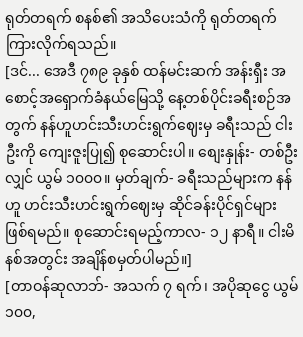ရုတ်တရက် စနစ်၏ အသိပေးသံကို ရုတ်တရက် ကြားလိုက်ရသည်။
[ဒင်... အေဒီ ၇၈၉ ခုနှစ် ထန်မင်းဆက် အန်းရှီး အစောင့်အရှောက်ခံနယ်မြေသို့ နေ့တစ်ပိုင်းခရီးစဉ်အတွက် နန်ဟူဟင်းသီးဟင်းရွက်ဈေးမှ ခရီးသည် ငါးဦးကို ကျေးဇူးပြု၍ စုဆောင်းပါ။ စျေးနှုန်း- တစ်ဦးလျှင် ယွမ် ၁၀၀၀။ မှတ်ချက်- ခရီးသည်များက နန်ဟူ ဟင်းသီးဟင်းရွက်ဈေးမှ ဆိုင်ခန်းပိုင်ရှင်များ ဖြစ်ရမည်။ စုဆောင်းရမည့်ကာလ- ၁၂ နာရီ။ ငါးမိနစ်အတွင်း အချိန်စမှတ်ပါမည်။]
[တာဝန်ဆုလာဘ်- အသက် ၇ ရက်၊ အပိုဆုငွေ ယွမ် ၁၀၀,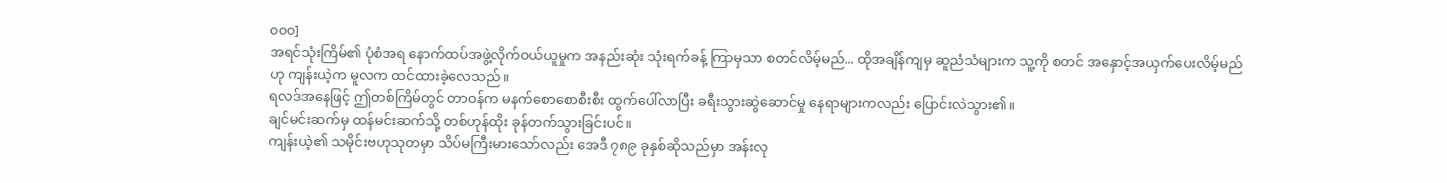၀၀၀]
အရင်သုံးကြိမ်၏ ပုံစံအရ နောက်ထပ်အဖွဲ့လိုက်ဝယ်ယူမှုက အနည်းဆုံး သုံးရက်ခန့် ကြာမှသာ စတင်လိမ့်မည်... ထိုအချိန်ကျမှ ဆူညံသံများက သူ့ကို စတင် အနှောင့်အယှက်ပေးလိမ့်မည်ဟု ကျန်းယဲ့က မူလက ထင်ထားခဲ့လေသည်။
ရလဒ်အနေဖြင့် ဤတစ်ကြိမ်တွင် တာဝန်က မနက်စောစောစီးစီး ထွက်ပေါ်လာပြီး ခရီးသွားဆွဲဆောင်မှု နေရာများကလည်း ပြောင်းလဲသွား၏။
ချင်မင်းဆက်မှ ထန်မင်းဆက်သို့ တစ်ဟုန်ထိုး ခုန်တက်သွားခြင်းပင်။
ကျန်းယဲ့၏ သမိုင်းဗဟုသုတမှာ သိပ်မကြီးမားသော်လည်း အေဒီ ၇၈၉ ခုနှစ်ဆိုသည်မှာ အန်းလု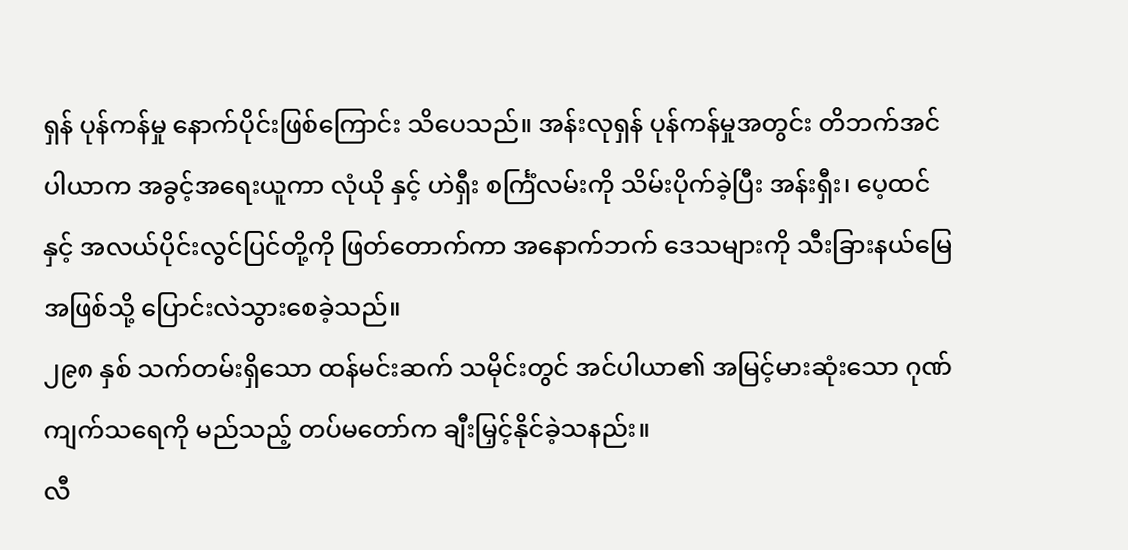ရှန် ပုန်ကန်မှု နောက်ပိုင်းဖြစ်ကြောင်း သိပေသည်။ အန်းလုရှန် ပုန်ကန်မှုအတွင်း တိဘက်အင်ပါယာက အခွင့်အရေးယူကာ လုံယို နှင့် ဟဲရှီး စင်္ကြံလမ်းကို သိမ်းပိုက်ခဲ့ပြီး အန်းရှီး၊ ပေ့ထင် နှင့် အလယ်ပိုင်းလွင်ပြင်တို့ကို ဖြတ်တောက်ကာ အနောက်ဘက် ဒေသများကို သီးခြားနယ်မြေအဖြစ်သို့ ပြောင်းလဲသွားစေခဲ့သည်။
၂၉၈ နှစ် သက်တမ်းရှိသော ထန်မင်းဆက် သမိုင်းတွင် အင်ပါယာ၏ အမြင့်မားဆုံးသော ဂုဏ်ကျက်သရေကို မည်သည့် တပ်မတော်က ချီးမြှင့်နိုင်ခဲ့သနည်း။
လီ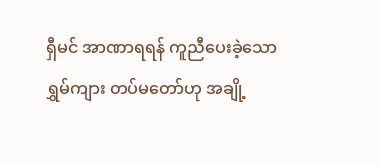ရှီမင် အာဏာရရန် ကူညီပေးခဲ့သော ရွှမ်ကျား တပ်မတော်ဟု အချို့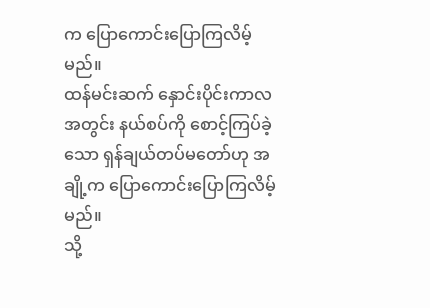က ပြောကောင်းပြောကြလိမ့်မည်။
ထန်မင်းဆက် နှောင်းပိုင်းကာလအတွင်း နယ်စပ်ကို စောင့်ကြပ်ခဲ့သော ရှန်ချယ်တပ်မတော်ဟု အချို့က ပြောကောင်းပြောကြလိမ့်မည်။
သို့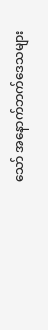သော် အနောက်ဘက်ဒေသများ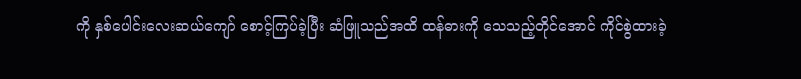ကို နှစ်ပေါင်းလေးဆယ်ကျော် စောင့်ကြပ်ခဲ့ပြီး ဆံဖြူသည်အထိ ထန်ဓားကို သေသည့်တိုင်အောင် ကိုင်စွဲထားခဲ့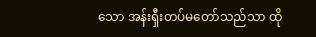သော အန်းရှီးတပ်မတော်သည်သာ ထို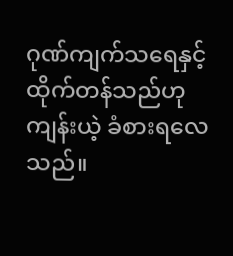ဂုဏ်ကျက်သရေနှင့် ထိုက်တန်သည်ဟု ကျန်းယဲ့ ခံစားရလေသည်။